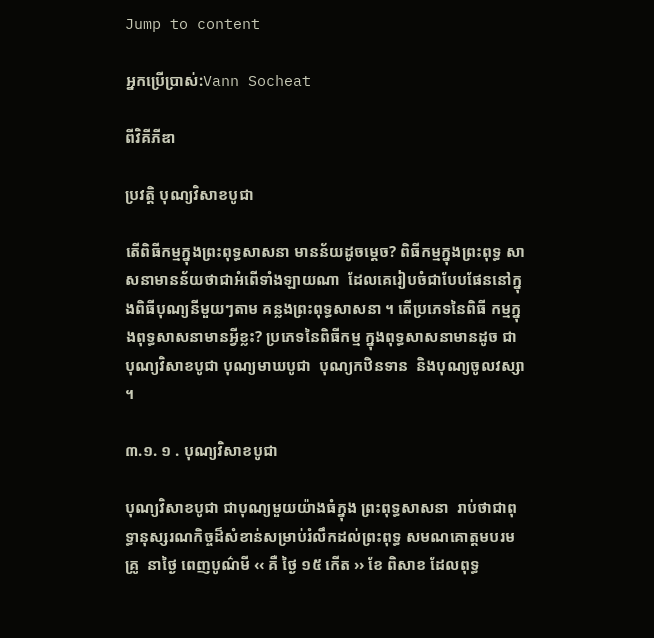Jump to content

អ្នកប្រើប្រាស់:Vann Socheat

ពីវិគីភីឌា

ប្រវត្តិ បុណ្យវិសាខបូជា

តើពិធីកម្មក្នុងព្រះពុទ្ធសាសនា មានន័យដូចម្តេច? ពិធីកម្មក្នុងព្រះពុទ្ធ សាសនាមានន័យថាជាអំពើទាំងឡាយណា  ដែលគេរៀបចំជាបែបផែននៅក្នុងពិធីបុណ្យនីមួយៗតាម គន្លងព្រះពុទ្ធសាសនា ។ តើប្រភេទនៃពិធី កម្មក្នុងពុទ្ធសាសនាមានអ្វីខ្លះ? ប្រភេទនៃពិធីកម្ម ក្នុងពុទ្ធសាសនាមានដូច ជាបុណ្យវិសាខបូជា បុណ្យមាឃបូជា  បុណ្យកឋិនទាន  និងបុណ្យចូលវស្សា ។

៣.១. ១ . បុណ្យវិសាខបូជា

បុណ្យវិសាខបូជា ជាបុណ្យមួយយ៉ាងធំក្នុង ព្រះពុទ្ធសាសនា  រាប់ថាជាពុទ្ធានុស្សរណកិច្ចដ៏សំខាន់សម្រាប់រំលឹកដល់ព្រះពុទ្ធ សមណគោត្តមបរមគ្រូ  នាថ្ងៃ ពេញបូណ៌មី ‹‹ គឺ ថ្ងៃ ១៥ កើត ›› ខែ ពិសាខ ដែលពុទ្ធ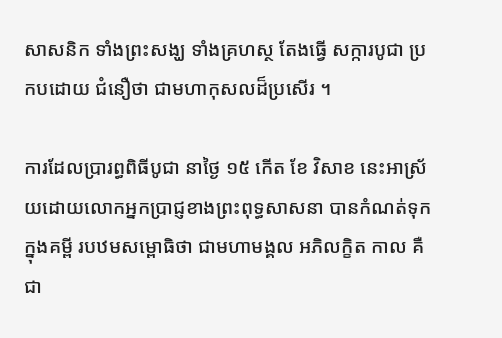សាសនិក ទាំងព្រះសង្ឃ ទាំងគ្រហស្ថ តែងធ្វើ សក្ការបូជា ប្រកបដោយ ជំនឿថា ជាមហាកុសលដ៏ប្រសើរ ។

ការដែលប្រារព្ធពិធីបូជា នាថ្ងៃ ១៥ កើត ខែ វិសាខ នេះអាស្រ័យដោយលោកអ្នកប្រាជ្ញខាងព្រះពុទ្ធសាសនា បានកំណត់ទុកក្នុងគម្ពី របឋមសម្ពោធិថា ជាមហាមង្គល អភិលក្ខិត កាល គឺជា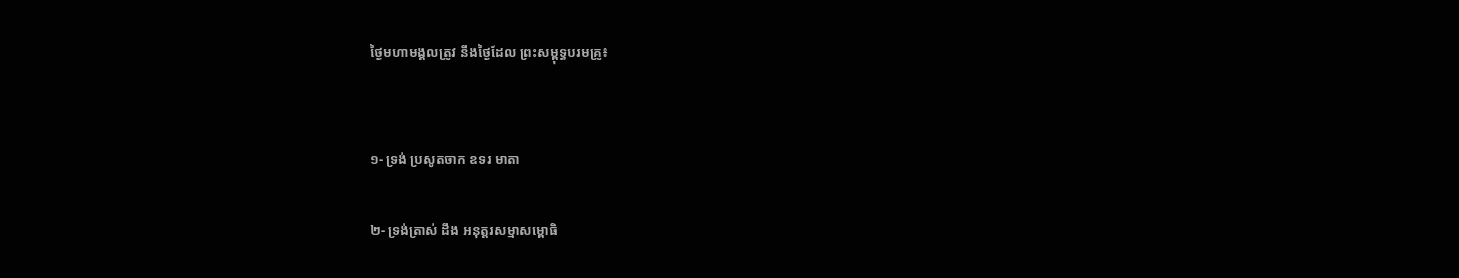ថ្ងៃមហាមង្គលត្រូវ នឹងថ្ងៃដែល ព្រះសម្ពុទ្ធបរមគ្រូ៖


១- ទ្រង់ ប្រសូតចាក ឧទរ មាតា

២- ទ្រង់ត្រាស់ ដឹង អនុត្តរសម្មាសម្ពោធិ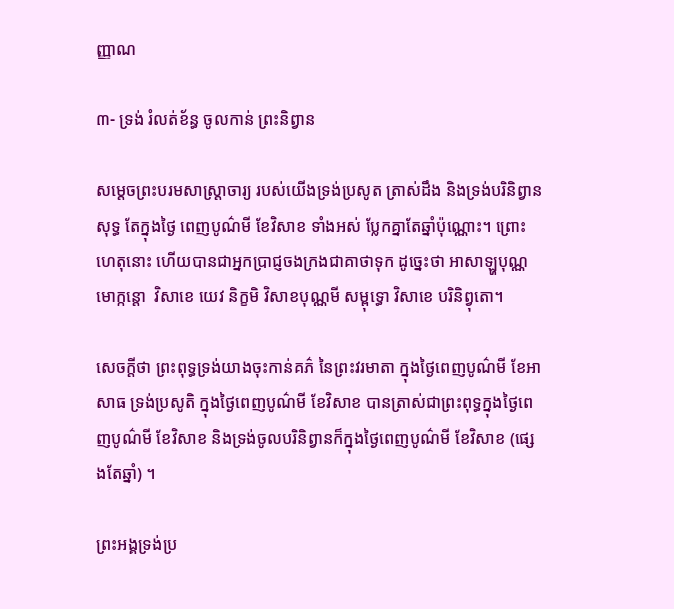ញ្ញាណ

៣- ទ្រង់ រំលត់ខ័ន្ធ ចូលកាន់ ព្រះនិព្វាន

សម្តេចព្រះបរមសាស្រ្តាចារ្យ របស់យើងទ្រង់ប្រសូត ត្រាស់ដឹង និងទ្រង់បរិនិព្វាន សុទ្ធ តែក្នុងថ្ងៃ ពេញបូណ៌មី ខែវិសាខ ទាំងអស់ ប្លែកគ្នាតែឆ្នាំប៉ុណ្ណោះ។ ព្រោះហេតុនោះ ហើយបានជាអ្នកប្រាជ្ញចងក្រងជាគាថាទុក ដូច្នេះថា អាសាឡ្ហបុណ្ណមោក្កន្តោ  វិសាខេ យេវ និក្ខមិ វិសាខបុណ្ណមី សម្ពុទ្ធោ វិសាខេ បរិនិព្វុតោ។

សេចក្តីថា ព្រះពុទ្ធទ្រង់យាងចុះកាន់គភ៌ នៃព្រះវរមាតា ក្នុងថ្ងៃពេញបូណ៌មី ខែអាសាធ ទ្រង់ប្រសូតិ ក្នុងថ្ងៃពេញបូណ៌មី ខែវិសាខ បានត្រាស់ជាព្រះពុទ្ធក្នុងថ្ងៃពេញបូណ៌មី ខែវិសាខ និងទ្រង់ចូលបរិនិព្វានក៏ក្នុងថ្ងៃពេញបូណ៌មី ខែវិសាខ (ផ្សេងតែឆ្នាំ) ។

ព្រះអង្គទ្រង់ប្រ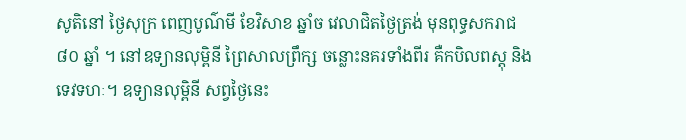សូតិនៅ ថ្ងៃសុក្រ ពេញបូណ៌មី ខែវិសាខ ឆ្នាំច វេលាជិតថ្ងៃត្រង់ មុនពុទ្ធសករាជ ៨០ ឆ្នាំ ។ នៅឧទ្យានលុម្ពិនី ព្រៃសាលព្រឹក្ស ចន្លោះនគរទាំងពីរ គឺកបិលពស្តុ និងទេវទហៈ។ ឧទ្យានលុម្ពិនី សព្វថ្ងៃនេះ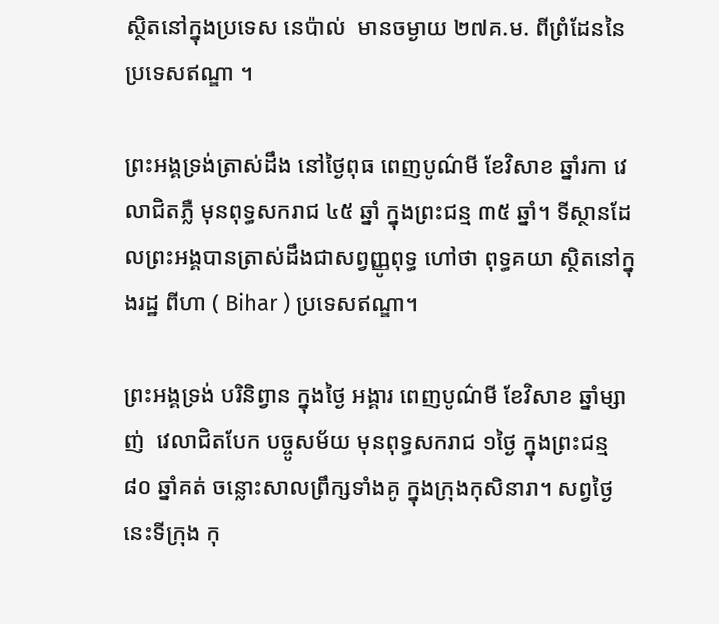ស្ថិតនៅក្នុងប្រទេស នេប៉ាល់  មានចម្ងាយ ២៧គ.ម. ពីព្រំដែននៃប្រទេសឥណ្ឌា ។

ព្រះអង្គទ្រង់ត្រាស់ដឹង នៅថ្ងៃពុធ ពេញបូណ៌មី ខែវិសាខ ឆ្នាំរកា វេលាជិតភ្លឺ មុនពុទ្ធសករាជ ៤៥ ឆ្នាំ ក្នុងព្រះជន្ម ៣៥ ឆ្នាំ។ ទីស្ថានដែលព្រះអង្គបានត្រាស់ដឹងជាសព្វញ្ញូពុទ្ធ ហៅថា ពុទ្ធគយា ស្ថិតនៅក្នុងរដ្ឋ ពីហា ( Bihar ) ប្រទេសឥណ្ឌា។

ព្រះអង្គទ្រង់ បរិនិព្វាន ក្នុងថ្ងៃ អង្គារ ពេញបូណ៌មី ខែវិសាខ ឆ្នាំម្សាញ់  វេលាជិតបែក បច្ចូសម័យ មុនពុទ្ធសករាជ ១ថ្ងៃ ក្នុងព្រះជន្ម ៨០ ឆ្នាំគត់ ចន្លោះសាលព្រឹក្សទាំងគូ ក្នុងក្រុងកុសិនារា។ សព្វថ្ងៃនេះទីក្រុង កុ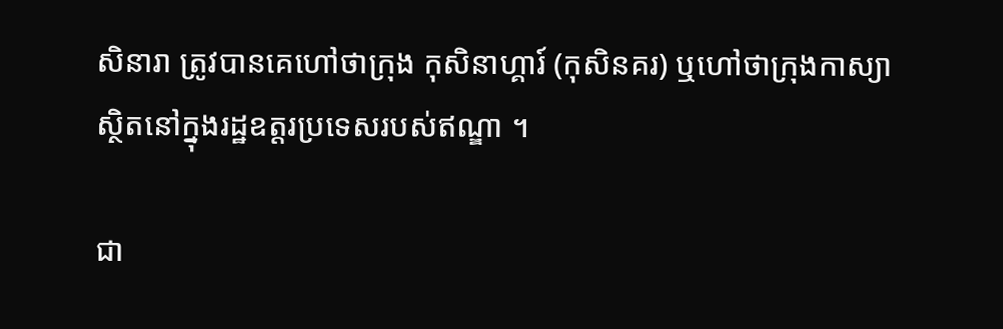សិនារា ត្រូវបានគេហៅថាក្រុង កុសិនាហ្គារ៍ (កុសិនគរ) ឬហៅថាក្រុងកាស្យាស្ថិតនៅក្នុងរដ្ឋឧត្តរប្រទេសរបស់ឥណ្ឌា ។

ជា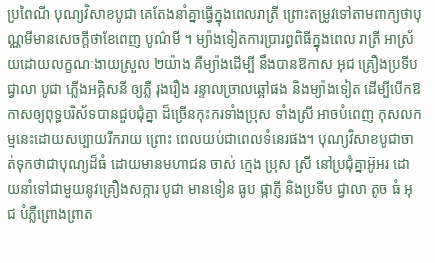ប្រពៃណី បុណ្យវិសាខបូជា គេតែងនាំគ្នាធ្វើក្នុងពេលរាត្រី ព្រោះតម្រូវទៅតាមពាក្យថាបុណ្ណមីមានសេចក្តីថាខែពេញ បូណ៌មី ។ ម្យ៉ាងទៀតការប្រារព្ធពិធីក្នុងពេល រាត្រី អាស្រ័យដោយលក្ខណៈងាយស្រួល ២យ៉ាង គឺម្យ៉ាងដើម្បី នឹងបានឱកាស អុជ គ្រឿងប្រទីប ជ្វាលា បូជា ភ្លើងអគ្គិសនី ឲ្យភ្លឺ រុងរឿង រន្ទាលច្រាលឆ្អៅផង និងម្យ៉ាងទៀត ដើម្បីបើកឱកាសឲ្យពុទ្ធបរិស័ទបានជួបជុំគ្នា ដ៏ច្រើនកុះករទាំងប្រុស ទាំងស្រី អាចបំពេញ កុសលកម្មនេះដោយសប្បាយរីករាយ ព្រោះ ពេលយប់ជាពេលទំនេរផង។ បុណ្យវិសាខបូជាចាត់ទុកថាជាបុណ្យដ៏ធំ ដោយមានមហាជន ចាស់ ក្មេង ប្រុស ស្រី នៅប្រជុំគ្នាអ៊ូអរ ដោយនាំទៅជាមួយនូវគ្រឿងសក្ការ បូជា មានទៀន ធូប ផ្កាភ្ញី និងប្រទីប ជ្វាលា តូច ធំ អុជ បំភ្លឺព្រោងព្រាត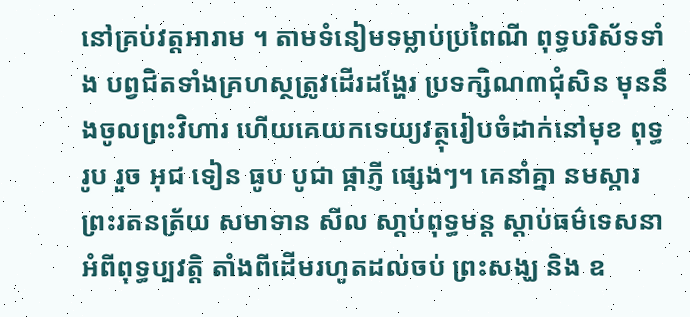នៅគ្រប់វត្តអារាម ។ តាមទំនៀមទម្លាប់ប្រពៃណី ពុទ្ធបរិស័ទទាំង បព្វជិតទាំងគ្រហស្ថត្រូវដើរដង្ហែរ ប្រទក្សិណ៣ជុំសិន មុននឹងចូលព្រះវិហារ ហើយគេយកទេយ្យវត្ថុរៀបចំដាក់នៅមុខ ពុទ្ធរូប រួច អុជ ទៀន ធូប បូជា ផ្កាភ្ញី ផ្សេងៗ។ គេនាំគ្នា នមស្ការ ព្រះរតនត្រ័យ សមាទាន សីល សា្តប់ពុទ្ធមន្ត ស្តាប់ធម៌ទេសនាអំពីពុទ្ធប្បវត្តិ តាំងពីដើមរហូតដល់ចប់ ព្រះសង្ឃ និង ឧ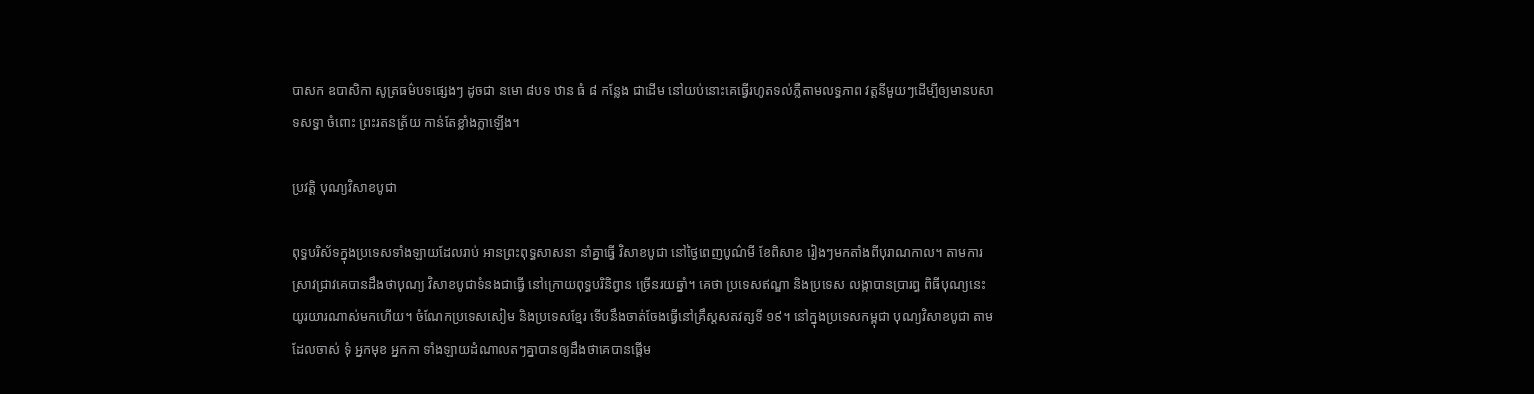បាសក ឧបាសិកា សូត្រធម៌បទផ្សេងៗ ដូចជា នមោ ៨បទ ឋាន ធំ ៨ កន្លែង ជាដើម នៅយប់នោះគេធ្វើរហូតទល់ភ្លឺតាមលទ្ធភាព វត្តនីមួយៗដើម្បីឲ្យមានបសាទសទ្ធា ចំពោះ ព្រះរតនត្រ័យ កាន់តែខ្លាំងក្លាឡើង។

ប្រវត្តិ បុណ្យវិសាខបូជា

ពុទ្ធបរិស័ទក្នុងប្រទេសទាំងឡាយដែលរាប់ អានព្រះពុទ្ធសាសនា នាំគ្នាធ្វើ វិសាខបូជា នៅថ្ងៃពេញបូណ៌មី ខែពិសាខ រៀងៗមកតាំងពីបុរាណកាល។ តាមការស្រាវជ្រាវគេបានដឹងថាបុណ្យ វិសាខបូជាទំនងជាធ្វើ នៅក្រោយពុទ្ធបរិនិព្វាន ច្រើនរយឆ្នាំ។ គេថា ប្រទេសឥណ្ឌា និងប្រទេស លង្កាបានប្រារព្ធ ពិធីបុណ្យនេះយូរយារណាស់មកហើយ។ ចំណែកប្រទេសសៀម និងប្រទេសខ្មែរ ទើបនឹងចាត់ចែងធ្វើនៅគ្រឹស្តសតវត្សទី ១៩។ នៅក្នុងប្រទេសកម្ពុជា បុណ្យវិសាខបូជា តាមដែលចាស់ ទុំ អ្នកមុខ អ្នកកា ទាំងឡាយដំណាលតៗគ្នាបានឲ្យដឹងថាគេបានផ្តើម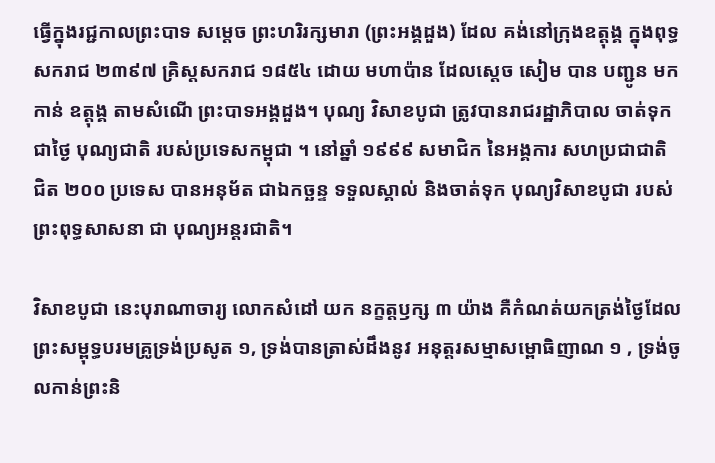ធ្វើក្នុងរជ្ជកាលព្រះបាទ សម្តេច ព្រះហរិរក្សមារា (ព្រះអង្គដួង) ដែល គង់នៅក្រុងឧត្តុង្គ ក្នុងពុទ្ធសករាជ ២៣៩៧ គ្រិស្តសករាជ ១៨៥៤ ដោយ មហាប៉ាន ដែលស្តេច សៀម បាន បញ្ជូន មកកាន់ ឧត្តុង្គ តាមសំណើ ព្រះបាទអង្គដួង។ បុណ្យ វិសាខបូជា ត្រូវបានរាជរដ្ឋាភិបាល ចាត់ទុកជាថ្ងៃ បុណ្យជាតិ របស់ប្រទេសកម្ពុជា ។ នៅឆ្នាំ ១៩៩៩ សមាជិក នៃអង្គការ សហប្រជាជាតិ  ជិត ២០០ ប្រទេស បានអនុម័ត ជាឯកច្ឆន្ទ ទទួលស្គាល់ និងចាត់ទុក បុណ្យវិសាខបូជា របស់ព្រះពុទ្ធសាសនា ជា បុណ្យអន្តរជាតិ។

វិសាខបូជា នេះបុរាណាចារ្យ លោកសំដៅ យក នក្ខត្តឫក្ស ៣ យ៉ាង គឺកំណត់យកត្រង់ថ្ងៃដែលព្រះសម្ពុទ្ធបរមគ្រូទ្រង់ប្រសូត ១, ទ្រង់បានត្រាស់ដឹងនូវ អនុត្តរសម្មាសម្ពោធិញាណ ១ , ទ្រង់ចូលកាន់ព្រះនិ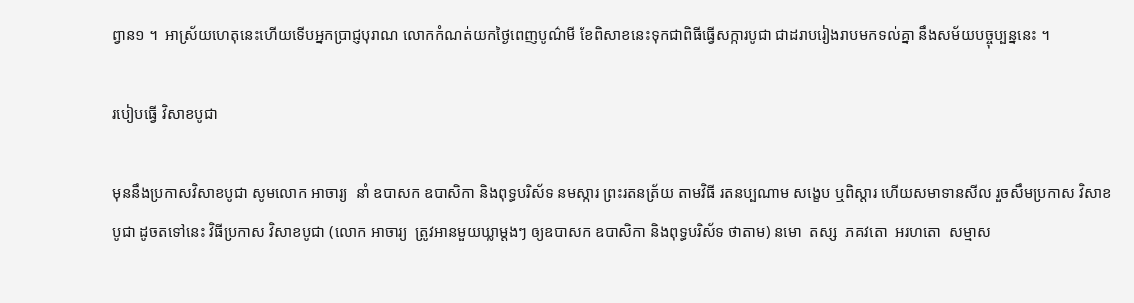ព្វាន១ ។  អាស្រ័យហេតុនេះហើយទើបអ្នកប្រាជ្ញបុរាណ លោកកំណត់យកថ្ងៃពេញបូណ៌មី ខែពិសាខនេះទុកជាពិធីធ្វើសក្ការបូជា ជាដរាបរៀងរាបមកទល់គ្នា នឹងសម័យបច្ចុប្បន្ននេះ ។

របៀបធ្វើ វិសាខបូជា

មុននឹងប្រកាសវិសាខបូជា សូមលោក អាចារ្យ  នាំ ឧបាសក ឧបាសិកា និងពុទ្ធបរិស័ទ នមស្ការ ព្រះរតនត្រ័យ តាមវិធី រតនប្បណាម សង្ខេប ឬពិស្តារ ហើយសមាទានសីល រួចសឹមប្រកាស វិសាខបូជា ដូចតទៅនេះ វិធីប្រកាស វិសាខបូជា (លោក អាចារ្យ  ត្រូវអានមួយឃ្លាម្តងៗ ឲ្យឧបាសក ឧបាសិកា និងពុទ្ធបរិស័ទ ថាតាម) នមោ  តស្ស  ភគវតោ  អរហតោ  សម្មាស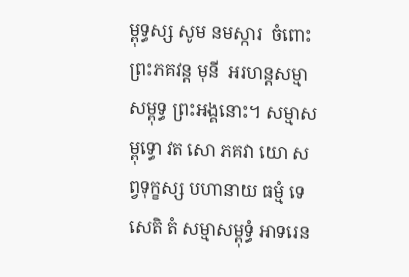ម្ពុទ្ធស្ស សូម នមស្ការ  ចំពោះព្រះភគវន្ត មុនី  អរហន្តសម្មាសម្ពុទ្ធ ព្រះអង្គនោះ។ សម្មាសម្ពុទ្ធោ វត សោ ភគវា យោ សព្វទុក្ខស្ស បហានាយ ធម្មំ ទេសេតិ តំ សម្មាសម្ពុទ្ធំ អាទរេន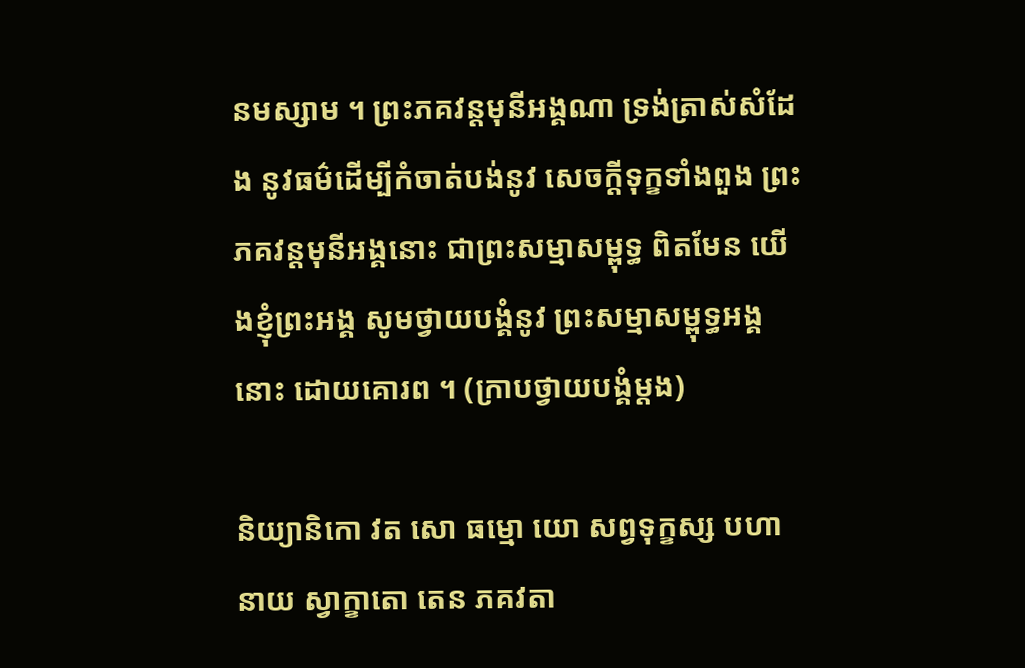នមស្សាម ។ ព្រះភគវន្តមុនីអង្គណា ទ្រង់ត្រាស់សំដែង នូវធម៌ដើម្បីកំចាត់បង់នូវ សេចក្តីទុក្ខទាំងពួង ព្រះភគវន្តមុនីអង្គនោះ ជាព្រះសម្មាសម្ពុទ្ធ ពិតមែន យើងខ្ញុំព្រះអង្គ សូមថ្វាយបង្គំនូវ ព្រះសម្មាសម្ពុទ្ធអង្គនោះ ដោយគោរព ។ (ក្រាបថ្វាយបង្គំម្តង)

និយ្យានិកោ វត សោ ធម្មោ យោ សព្វទុក្ខស្ស បហានាយ ស្វាក្ខាតោ តេន ភគវតា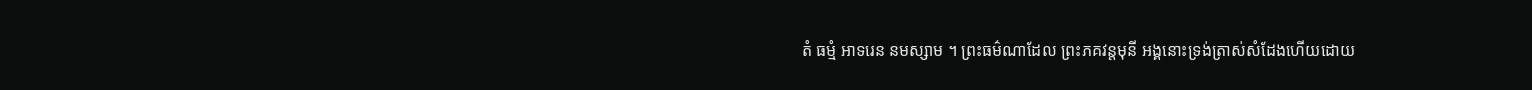តំ ធម្មំ អាទរេន នមស្សាម ។ ព្រះធម៌ណាដែល ព្រះភគវន្តមុនី អង្គនោះទ្រង់ត្រាស់សំដែងហើយដោយ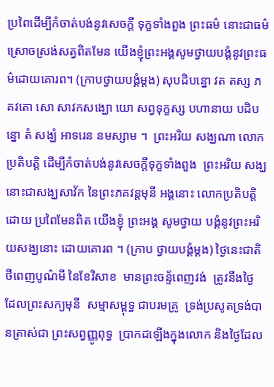ប្រពៃដើម្បីកំចាត់បង់នូវសេចក្តី ទុក្ខទាំងពួង ព្រះធម៌ នោះជាធម៌ស្រោចស្រង់សត្វពិតមែន យើងខ្ញុំព្រះអង្គសូមថ្វាយបង្គំនូវព្រះធម៌ដោយគោរព។ (ក្រាបថ្វាយបង្គំម្តង) សុបដិបន្នោ វត តស្ស ភគវតោ សោ សាវកសង្ឃោ យោ សព្វទុក្ខស្ស បហានាយ បដិបន្នោ តំ សង្ឃំ អាទរេន នមស្សាម ។  ព្រះអរិយ សង្ឃណា លោកប្រតិបត្តិ ដើម្បីកំចាត់បង់នូវសេចក្តីទុក្ខទាំងពួង  ព្រះអរិយ សង្ឃនោះជាសង្ឃសាវ័ក នៃព្រះភគវន្តមុនី អង្គនោះ លោកប្រតិបត្តិដោយ ប្រពៃមែនពិត យើងខ្ញុំ ព្រះអង្គ សូមថ្វាយ បង្គំនូវព្រះអរិយសង្ឃនោះ ដោយគោរព ។ (ក្រាប ថ្វាយបង្គំម្តង) ថ្ងៃនេះជាតិថីពេញបូណ៌មី នៃខែវិសាខ  មានព្រះចន្ទ័ពេញវង់  ត្រូវនឹងថ្ងៃ ដែលព្រះសក្យមុនី  សម្មាសម្ពុទ្ធ ជាបរមគ្រូ  ទ្រង់ប្រសូតទ្រង់បានត្រាស់ជា ព្រះសព្វញ្ញូពុទ្ធ  ប្រាកដឡើងក្នុងលោក និងថ្ងៃដែល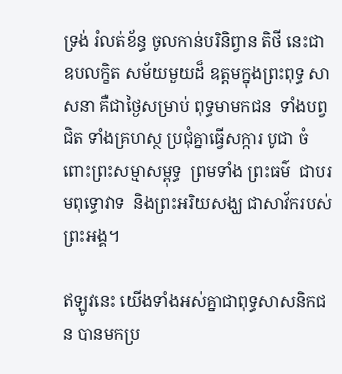ទ្រង់ រំលត់ខ័ន្ធ ចូលកាន់បរិនិព្វាន តិថី នេះជា ឧបលក្ខិត សម័យមួយដ៏ ឧត្តមក្នុងព្រះពុទ្ធ សាសនា គឺជាថ្ងៃសម្រាប់ ពុទ្ធមាមកជន  ទាំងបព្វជិត ទាំងគ្រហស្ថ ប្រជុំគ្នាធ្វើសក្ការ បូជា ចំពោះព្រះសម្មាសម្ពុទ្ធ  ព្រមទាំង ព្រះធម៌  ជាបរមពុទ្ធោវាទ  និងព្រះអរិយសង្ឃ ជាសាវ័ករបស់ព្រះអង្គ។

ឥឡូវនេះ យើងទាំងអស់គ្នាជាពុទ្ធសាសនិកជន បានមកប្រ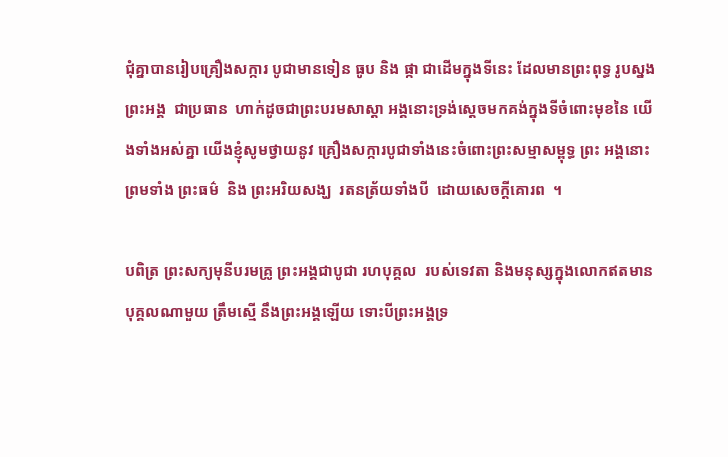ជុំគ្នាបានរៀបគ្រឿងសក្ការ បូជាមានទៀន ធូប និង ផ្កា ជាដើមក្នុងទីនេះ ដែលមានព្រះពុទ្ធ រូបស្នង ព្រះអង្គ  ជាប្រធាន  ហាក់ដូចជាព្រះបរមសាស្តា អង្គនោះទ្រង់ស្តេចមកគង់ក្នុងទីចំពោះមុខនៃ យើងទាំងអស់គ្នា យើងខ្ញុំសូមថ្វាយនូវ គ្រឿងសក្ការបូជាទាំងនេះចំពោះព្រះសម្មាសម្ពុទ្ធ ព្រះ អង្គនោះ ព្រមទាំង ព្រះធម៌  និង ព្រះអរិយសង្ឃ  រតនត្រ័យទាំងបី  ដោយសេចក្តីគោរព  ។

បពិត្រ ព្រះសក្យមុនីបរមគ្រូ ព្រះអង្គជាបូជា រហបុគ្គល  របស់ទេវតា និងមនុស្សក្នុងលោកឥតមានបុគ្គលណាមួយ ត្រឹមស្មើ នឹងព្រះអង្គឡើយ ទោះបីព្រះអង្គទ្រ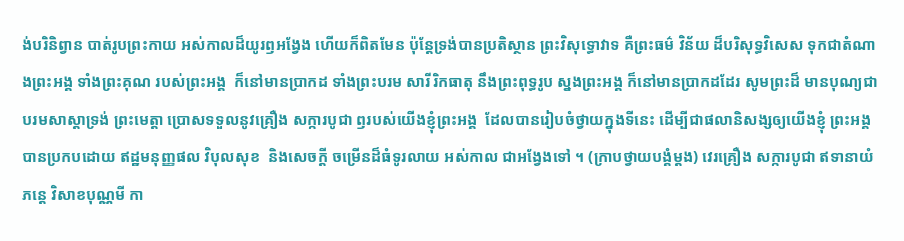ង់បរិនិព្វាន បាត់រូបព្រះកាយ អស់កាលដ៏យូរឭអង្វែង ហើយក៏ពិតមែន ប៉ុន្តែទ្រង់បានប្រតិស្ថាន ព្រះវិសុទ្ធោវាទ គឺព្រះធម៌ វិន័យ ដ៏បរិសុទ្ធវិសេស ទុកជាតំណាងព្រះអង្គ ទាំងព្រះគុណ របស់ព្រះអង្គ  ក៏នៅមានប្រាកដ ទាំងព្រះបរម សារីរិកធាតុ នឹងព្រះពុទ្ធរូប ស្នងព្រះអង្គ ក៏នៅមានប្រាកដដែរ សូមព្រះដ៏ មានបុណ្យជាបរមសាស្តាទ្រង់ ព្រះមេត្តា ប្រោសទទួលនូវគ្រឿង សក្ការបូជា ឭរបស់យើងខ្ញុំព្រះអង្គ  ដែលបានរៀបចំថ្វាយក្នុងទីនេះ ដើម្បីជាផលានិសង្សឲ្យយើងខ្ញុំ ព្រះអង្គបានប្រកបដោយ ឥដ្ឋមនុញ្ញផល វិបុលសុខ  និងសេចក្តី ចម្រើនដ៏ធំទូរលាយ អស់កាល ជាអង្វែងទៅ ។ (ក្រាបថ្វាយបង្គំម្តង) វេរគ្រឿង សក្ការបូជា ឥទានាយំ  ភន្តេ វិសាខបុណ្ណមី កា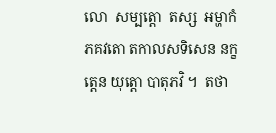លោ  សម្បត្តោ  តស្ស  អម្ហាកំ ភគវតោ តកាលសទិសេន នក្ខត្តេន យុត្តោ បាតុភវិ ។  តថា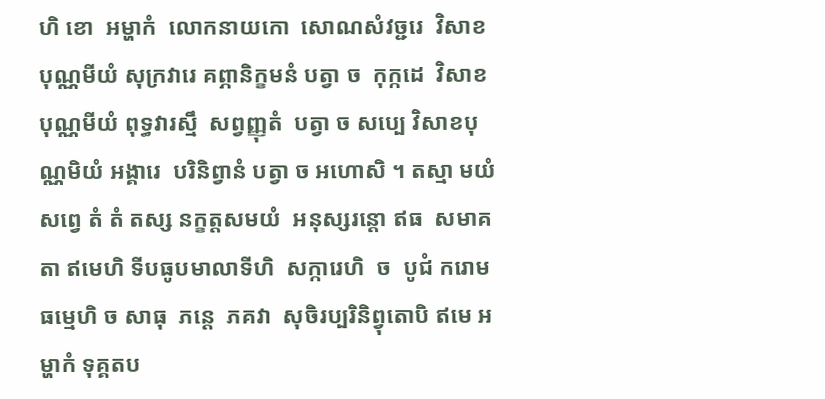ហិ ខោ  អម្ហាកំ  លោកនាយកោ  សោណសំវច្ជរេ  វិសាខបុណ្ណមីយំ សុក្រវារេ គព្ភានិក្ខមនំ បត្វា ច  កុក្កដេ  វិសាខបុណ្ណមីយំ ពុទ្ធវារស្មឹ  សព្វញ្ញុតំ  បត្វា ច សប្បេ វិសាខបុណ្ណមិយំ អង្គារេ  បរិនិព្វានំ បត្វា ច អហោសិ ។ តស្មា មយំ សព្វេ តំ តំ តស្ស នក្ខត្តសមយំ  អនុស្សរន្តោ ឥធ  សមាគតា ឥមេហិ ទីបធូបមាលាទីហិ  សក្ការេហិ  ច  បូជំ ករោម  ធម្មេហិ ច សាធុ  ភន្តេ  ភគវា  សុចិរប្បរិនិព្វុតោបិ ឥមេ អម្ហាកំ ទុគ្គតប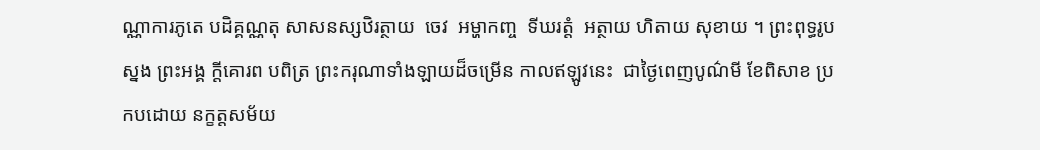ណ្ណាការភូតេ បដិគ្គណ្ណតុ សាសនស្សឋិរត្ថាយ  ចេវ  អម្ហាកញ្ច  ទីឃរត្តំ  អត្ថាយ ហិតាយ សុខាយ ។ ព្រះពុទ្ធរូប ស្នង ព្រះអង្គ ក្តីគោរព បពិត្រ ព្រះករុណាទាំងឡាយដ៏ចម្រើន កាលឥឡូវនេះ  ជាថ្ងៃពេញបូណ៌មី ខែពិសាខ ប្រកបដោយ នក្ខត្តសម័យ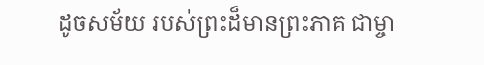ដូចសម័យ របស់ព្រះដ៏មានព្រះភាគ ជាម្ចា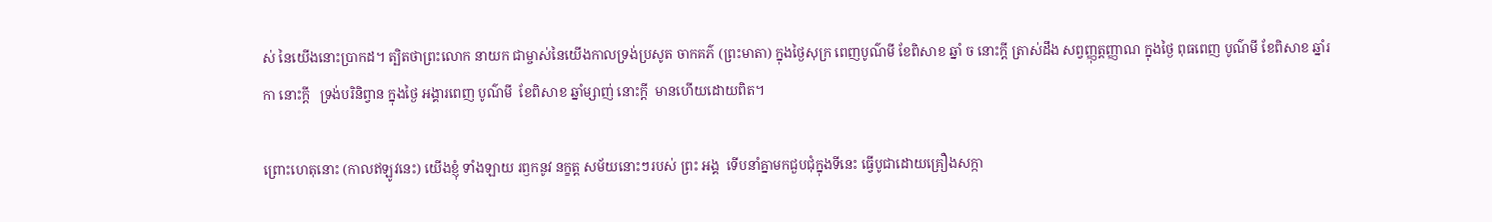ស់ នៃយើងនោះប្រាកដ។ ត្បិតថាព្រះលោក នាយក ជាម្ចាស់នៃយើងកាលទ្រង់ប្រសូត ចាកគភ៌ (ព្រះមាតា) ក្នុងថ្ងៃសុក្រ ពេញបូណ៌មី ខែពិសាខ ឆ្នាំ ច នោះក្តី ត្រាស់ដឹង សព្វញ្ញុត្តញ្ញាណ ក្នុងថ្ងៃ ពុធពេញ បូណ៌មី ខែពិសាខ ឆ្នាំរកា នោះក្តី   ទ្រង់បរិនិព្វាន ក្នុងថ្ងៃ អង្គារពេញ បូណ៌មី  ខែពិសាខ ឆ្នាំម្សាញ់ នោះក្តី  មានហើយដោយពិត។

ព្រោះហេតុនោះ (កាលឥឡូវនេះ) យើងខ្ញុំ ទាំងឡាយ រឭកនូវ នក្ខត្ត សម័យនោះៗរបស់ ព្រះ អង្គ  ទើបនាំគ្នាមកជួបជុំក្នុងទីនេះ ធ្វើបូជាដោយគ្រឿងសក្កា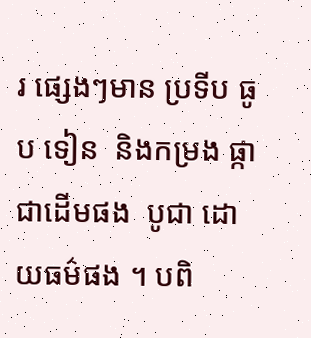រ ផ្សេងៗមាន ប្រទីប ធូប ទៀន  និងកម្រង ផ្កា ជាដើមផង  បូជា ដោយធម៌ផង ។ បពិ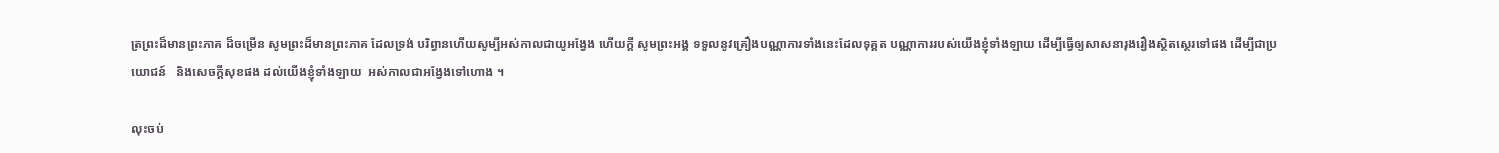ត្រព្រះដ៏មានព្រះភាគ ដ៏ចម្រើន សូមព្រះដ៏មានព្រះភាគ ដែលទ្រង់ បរិព្វានហើយសូម្បីអស់កាលជាយូអង្វែង ហើយក្តី សូមព្រះអង្គ ទទួលនូវគ្រឿងបណ្ណាការទាំងនេះដែលទុគ្គត បណ្ណាការរបស់យើងខ្ញុំទាំងឡាយ ដើម្បីធ្វើឲ្យសាសនារុងរឿងស្ថិតស្ថេរទៅផង ដើម្បីជាប្រយោជន៍   និងសេចក្តីសុខផង ដល់យើងខ្ញុំទាំងឡាយ  អស់កាលជាអង្វែងទៅហោង ។

លុះចប់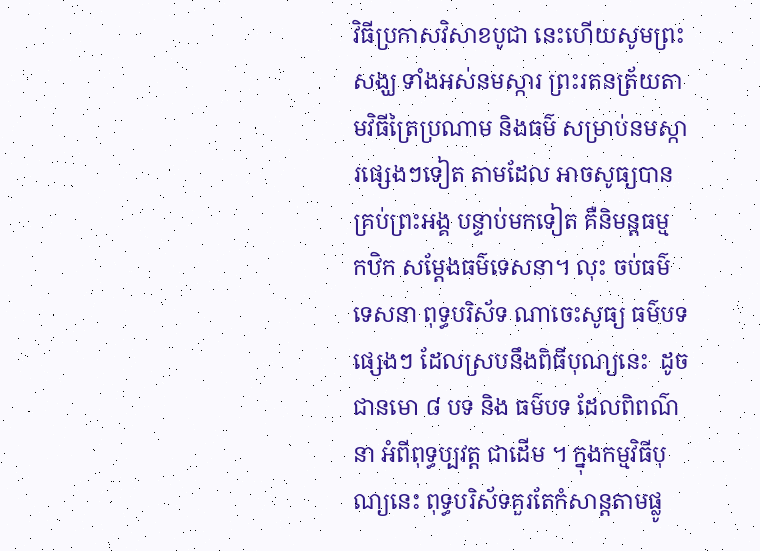វិធីប្រកាសវិសាខបូជា នេះហើយសូមព្រះសង្ឃ ទាំងអស់នមស្ការ ព្រះរតនត្រ័យតាមវិធីត្រៃប្រណាម និងធម៌ សម្រាប់នមស្ការផ្សេងៗទៀត តាមដែល អាចសូធ្យបានគ្រប់ព្រះអង្គ បន្ទាប់មកទៀត គឺនិមន្តធម្ម កឋិក សម្តែងធម៌ទេសនា។ លុះ ចប់ធម៌ទេសនា ពុទ្ធបរិស័ទ ណាចេះសូធ្យ ធម៌បទផ្សេងៗ ដែលស្របនឹងពិធីបុណ្យនេះ  ដូចជានមោ ៨ បទ និង ធម៌បទ ដែលពិពណ៌នា អំពីពុទ្ធប្បវត្ត ជាដើម ។ ក្នុងកម្មវិធីបុណ្យនេះ ពុទ្ធបរិស័ទគួរតែកំសាន្តតាមផ្លូ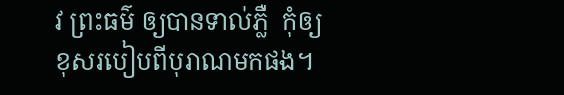វ ព្រះធម៌ ឲ្យបានទាល់ភ្លឺ  កុំឲ្យខុសរបៀបពីបុរាណមកផង។